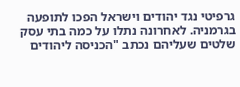גרפיטי נגד יהודים וישראל הפכו לתופעה בגרמניה. לאחרונה נתלו על כמה בתי עסק שלטים שעליהם נכתב "הכניסה ליהודים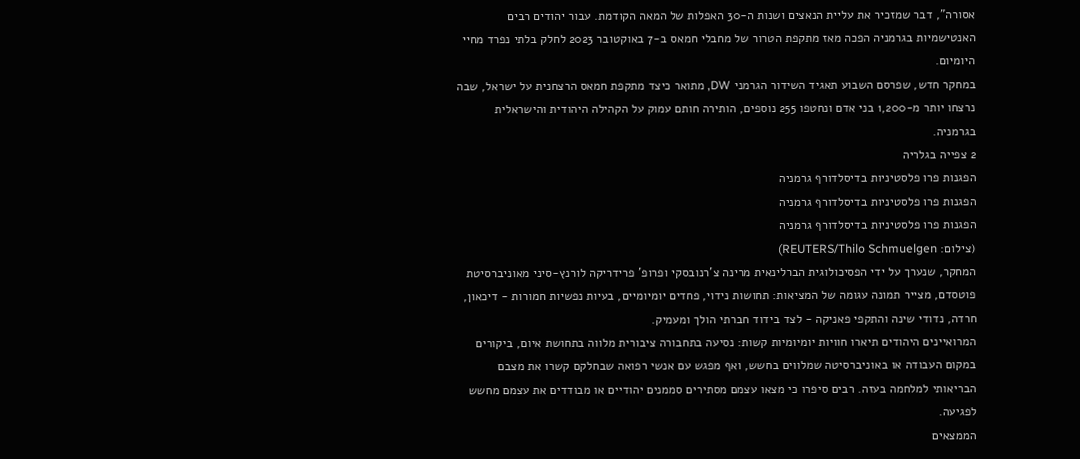אסורה", דבר שמזכיר את עליית הנאצים ושנות ה-30 האפלות של המאה הקודמת. עבור יהודים רבים האנטישמיות בגרמניה הפכה מאז מתקפת הטרור של מחבלי חמאס ב-7 באוקטובר 2023 לחלק בלתי נפרד מחיי היומיום.
במחקר חדש, שפרסם השבוע תאגיד השידור הגרמני DW, מתואר כיצד מתקפת חמאס הרצחנית על ישראל, שבה נרצחו יותר מ-1,200 בני אדם ונחטפו 255 נוספים, הותירה חותם עמוק על הקהילה היהודית והישראלית בגרמניה.
2 צפייה בגלריה
הפגנות פרו פלסטיניות בדיסלדורף גרמניה
הפגנות פרו פלסטיניות בדיסלדורף גרמניה
הפגנות פרו פלסטיניות בדיסלדורף גרמניה
(צילום: REUTERS/Thilo Schmuelgen)
המחקר, שנערך על ידי הפסיכולוגית הברלינאית מרינה צ'רנובסקי ופרופ’ פרידריקה לורנץ-סיני מאוניברסיטת פוטסדם, מצייר תמונה עגומה של המציאות: תחושות נידוי, פחדים יומיומיים, בעיות נפשיות חמורות - דיכאון, חרדה, נדודי שינה והתקפי פאניקה - לצד בידוד חברתי הולך ומעמיק.
המרואיינים היהודים תיארו חוויות יומיומיות קשות: נסיעה בתחבורה ציבורית מלווה בתחושת איום, ביקורים במקום העבודה או באוניברסיטה שמלווים בחשש, ואף מפגש עם אנשי רפואה שבחלקם קשרו את מצבם הבריאותי למלחמה בעזה. רבים סיפרו כי מצאו עצמם מסתירים סממנים יהודיים או מבודדים את עצמם מחשש לפגיעה.
הממצאים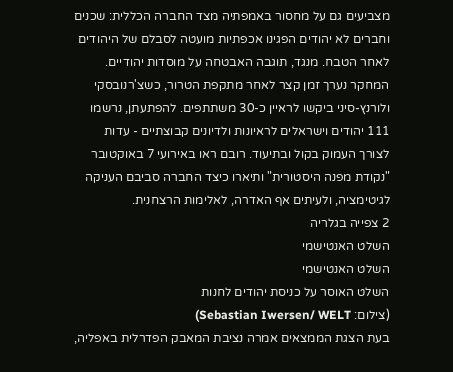מצביעים גם על מחסור באמפתיה מצד החברה הכללית: שכנים וחברים לא יהודים הפגינו אכפתיות מועטה לסבלם של היהודים לאחר הטבח. מנגד, תוגבה האבטחה על מוסדות יהודיים.
המחקר נערך זמן קצר לאחר מתקפת הטרור, כשצ'רנובסקי ולורנץ-סיני ביקשו לראיין כ-30 משתתפים. להפתעתן, נרשמו 111 יהודים וישראלים לראיונות ולדיונים קבוצתיים - עדות לצורך העמוק בקול ובתיעוד. רובם ראו באירועי 7 באוקטובר "נקודת מפנה היסטורית" ותיארו כיצד החברה סביבם העניקה לגיטימציה, ולעיתים אף האדרה, לאלימות הרצחנית.
2 צפייה בגלריה
השלט האנטישמי
השלט האנטישמי
השלט האוסר על כניסת יהודים לחנות
(צילום: Sebastian Iwersen/ WELT)
בעת הצגת הממצאים אמרה נציבת המאבק הפדרלית באפליה,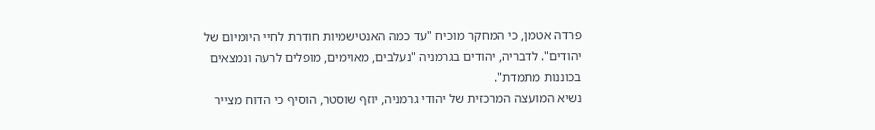פרדה אטמן, כי המחקר מוכיח "עד כמה האנטישמיות חודרת לחיי היומיום של יהודים". לדבריה, יהודים בגרמניה "נעלבים, מאוימים, מופלים לרעה ונמצאים בכוננות מתמדת".
נשיא המועצה המרכזית של יהודי גרמניה, יוזף שוסטר, הוסיף כי הדוח מצייר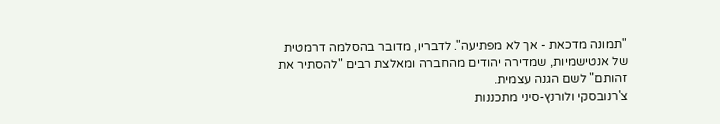"תמונה מדכאת - אך לא מפתיעה". לדבריו, מדובר בהסלמה דרמטית של אנטישמיות, שמדירה יהודים מהחברה ומאלצת רבים "להסתיר את זהותם" לשם הגנה עצמית.
צ'רנובסקי ולורנץ-סיני מתכננות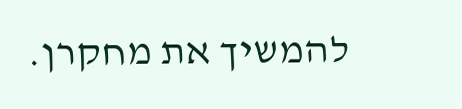להמשיך את מחקרן.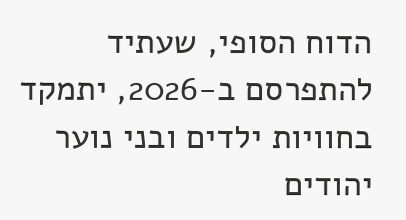הדוח הסופי, שעתיד להתפרסם ב-2026, יתמקד בחוויות ילדים ובני נוער יהודים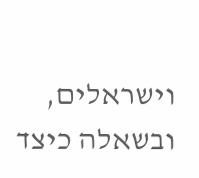וישראלים, ובשאלה כיצד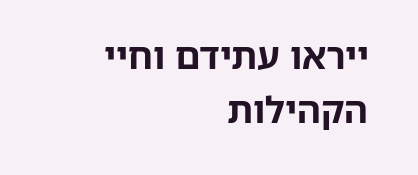ייראו עתידם וחיי הקהילות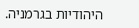היהודיות בגרמניה.